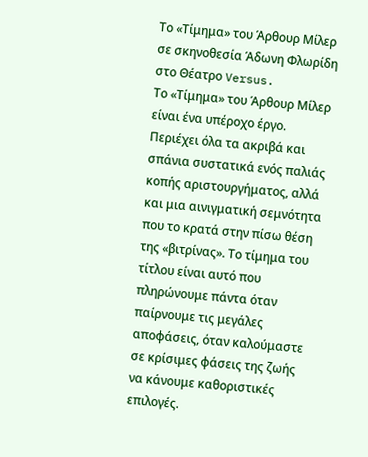Το «Τίμημα» του Άρθουρ Μίλερ σε σκηνοθεσία Άδωνη Φλωρίδη στο Θέατρο Versus.
Το «Τίμημα» του Άρθουρ Μίλερ είναι ένα υπέροχο έργο. Περιέχει όλα τα ακριβά και σπάνια συστατικά ενός παλιάς κοπής αριστουργήματος, αλλά και μια αινιγματική σεμνότητα που το κρατά στην πίσω θέση της «βιτρίνας». Το τίμημα του τίτλου είναι αυτό που πληρώνουμε πάντα όταν παίρνουμε τις μεγάλες αποφάσεις, όταν καλούμαστε σε κρίσιμες φάσεις της ζωής να κάνουμε καθοριστικές επιλογές.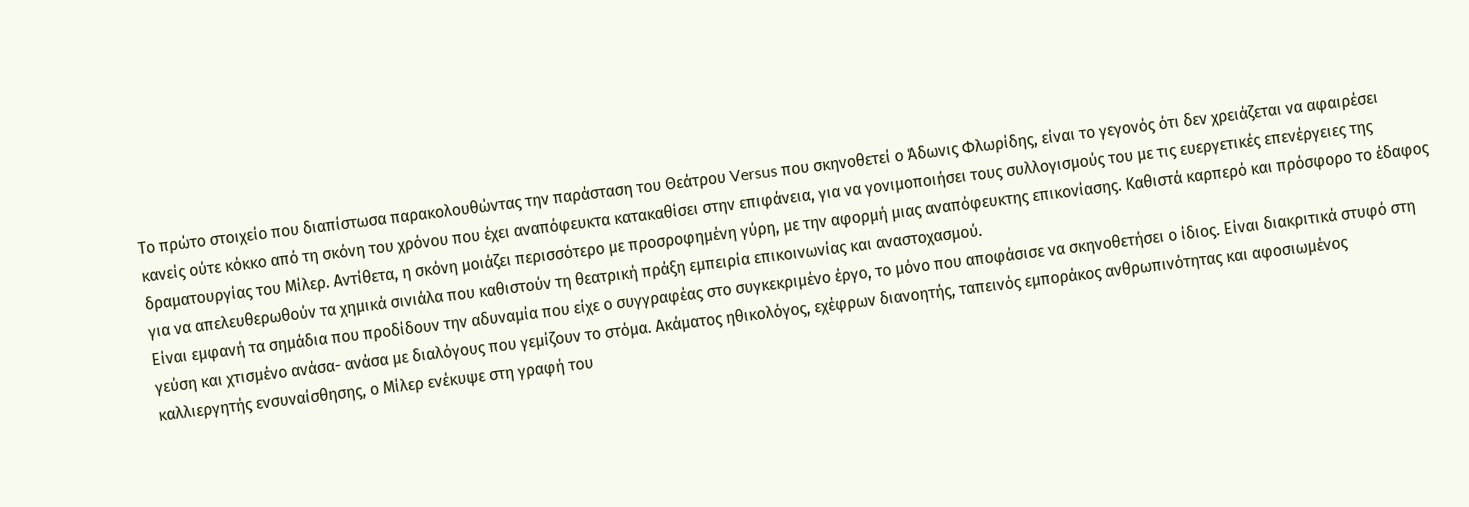Το πρώτο στοιχείο που διαπίστωσα παρακολουθώντας την παράσταση του Θεάτρου Versus που σκηνοθετεί ο Άδωνις Φλωρίδης, είναι το γεγονός ότι δεν χρειάζεται να αφαιρέσει κανείς ούτε κόκκο από τη σκόνη του χρόνου που έχει αναπόφευκτα κατακαθίσει στην επιφάνεια, για να γονιμοποιήσει τους συλλογισμούς του με τις ευεργετικές επενέργειες της δραματουργίας του Μίλερ. Αντίθετα, η σκόνη μοιάζει περισσότερο με προσροφημένη γύρη, με την αφορμή μιας αναπόφευκτης επικονίασης. Καθιστά καρπερό και πρόσφορο το έδαφος για να απελευθερωθούν τα χημικά σινιάλα που καθιστούν τη θεατρική πράξη εμπειρία επικοινωνίας και αναστοχασμού.
Είναι εμφανή τα σημάδια που προδίδουν την αδυναμία που είχε ο συγγραφέας στο συγκεκριμένο έργο, το μόνο που αποφάσισε να σκηνοθετήσει ο ίδιος. Είναι διακριτικά στυφό στη γεύση και χτισμένο ανάσα- ανάσα με διαλόγους που γεμίζουν το στόμα. Ακάματος ηθικολόγος, εχέφρων διανοητής, ταπεινός εμποράκος ανθρωπινότητας και αφοσιωμένος καλλιεργητής ενσυναίσθησης, ο Μίλερ ενέκυψε στη γραφή του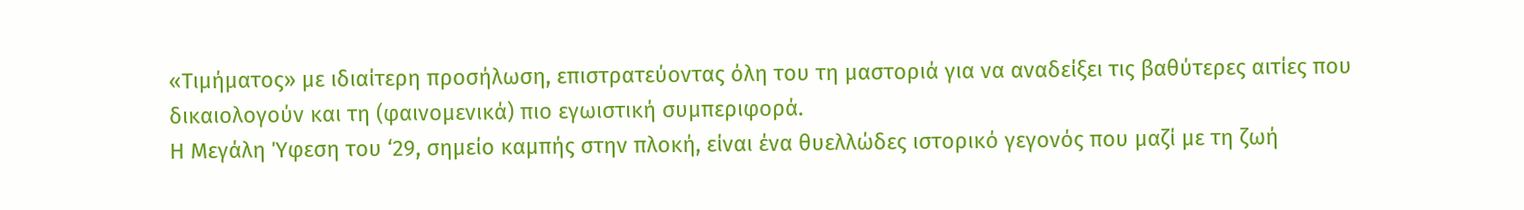«Τιμήματος» με ιδιαίτερη προσήλωση, επιστρατεύοντας όλη του τη μαστοριά για να αναδείξει τις βαθύτερες αιτίες που δικαιολογούν και τη (φαινομενικά) πιο εγωιστική συμπεριφορά.
Η Μεγάλη Ύφεση του ‘29, σημείο καμπής στην πλοκή, είναι ένα θυελλώδες ιστορικό γεγονός που μαζί με τη ζωή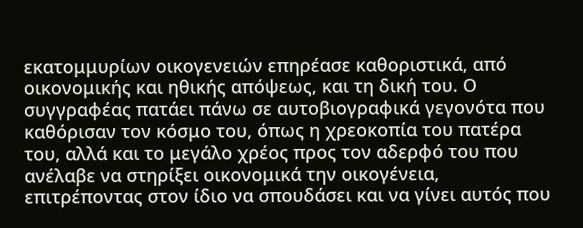εκατομμυρίων οικογενειών επηρέασε καθοριστικά, από οικονομικής και ηθικής απόψεως, και τη δική του. Ο συγγραφέας πατάει πάνω σε αυτοβιογραφικά γεγονότα που καθόρισαν τον κόσμο του, όπως η χρεοκοπία του πατέρα του, αλλά και το μεγάλο χρέος προς τον αδερφό του που ανέλαβε να στηρίξει οικονομικά την οικογένεια, επιτρέποντας στον ίδιο να σπουδάσει και να γίνει αυτός που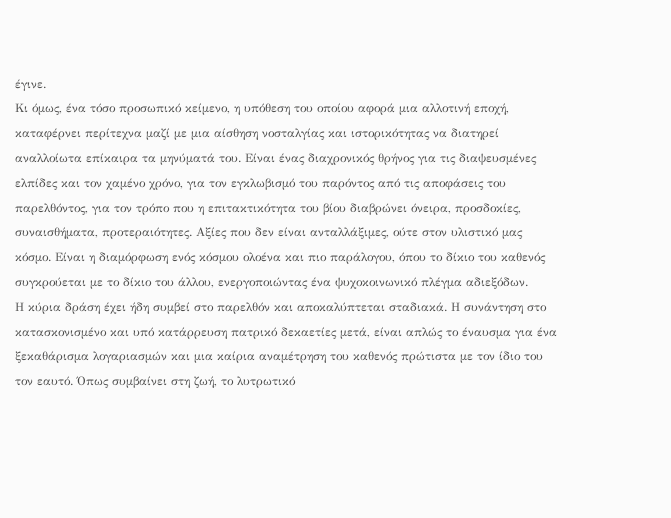έγινε.
Κι όμως, ένα τόσο προσωπικό κείμενο, η υπόθεση του οποίου αφορά μια αλλοτινή εποχή, καταφέρνει περίτεχνα μαζί με μια αίσθηση νοσταλγίας και ιστορικότητας να διατηρεί αναλλοίωτα επίκαιρα τα μηνύματά του. Είναι ένας διαχρονικός θρήνος για τις διαψευσμένες ελπίδες και τον χαμένο χρόνο, για τον εγκλωβισμό του παρόντος από τις αποφάσεις του παρελθόντος, για τον τρόπο που η επιτακτικότητα του βίου διαβρώνει όνειρα, προσδοκίες, συναισθήματα, προτεραιότητες. Αξίες που δεν είναι ανταλλάξιμες, ούτε στον υλιστικό μας κόσμο. Είναι η διαμόρφωση ενός κόσμου ολοένα και πιο παράλογου, όπου το δίκιο του καθενός συγκρούεται με το δίκιο του άλλου, ενεργοποιώντας ένα ψυχοκοινωνικό πλέγμα αδιεξόδων.
Η κύρια δράση έχει ήδη συμβεί στο παρελθόν και αποκαλύπτεται σταδιακά. Η συνάντηση στο κατασκονισμένο και υπό κατάρρευση πατρικό δεκαετίες μετά, είναι απλώς το έναυσμα για ένα ξεκαθάρισμα λογαριασμών και μια καίρια αναμέτρηση του καθενός πρώτιστα με τον ίδιο του τον εαυτό. Όπως συμβαίνει στη ζωή, το λυτρωτικό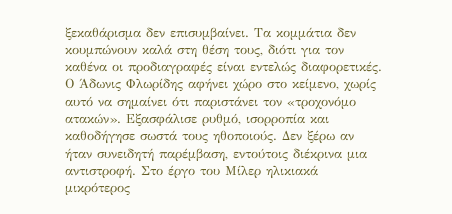ξεκαθάρισμα δεν επισυμβαίνει. Τα κομμάτια δεν κουμπώνουν καλά στη θέση τους, διότι για τον καθένα οι προδιαγραφές είναι εντελώς διαφορετικές.
Ο Άδωνις Φλωρίδης αφήνει χώρο στο κείμενο, χωρίς αυτό να σημαίνει ότι παριστάνει τον «τροχονόμο ατακών». Εξασφάλισε ρυθμό, ισορροπία και καθοδήγησε σωστά τους ηθοποιούς. Δεν ξέρω αν ήταν συνειδητή παρέμβαση, εντούτοις διέκρινα μια αντιστροφή. Στο έργο του Μίλερ ηλικιακά μικρότερος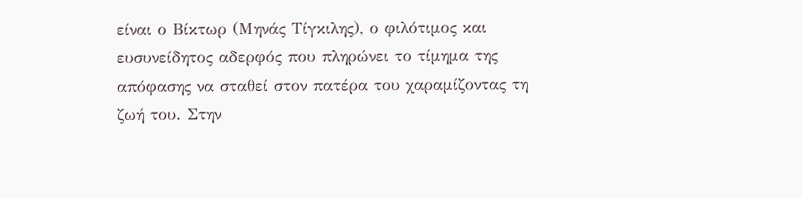είναι ο Βίκτωρ (Μηνάς Τίγκιλης), ο φιλότιμος και ευσυνείδητος αδερφός που πληρώνει το τίμημα της απόφασης να σταθεί στον πατέρα του χαραμίζοντας τη ζωή του. Στην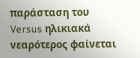παράσταση του Versus ηλικιακά νεαρότερος φαίνεται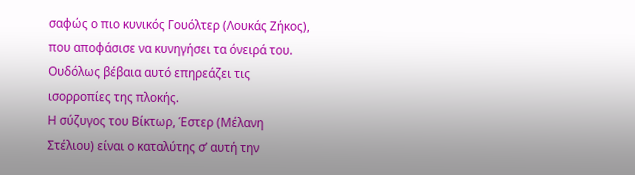σαφώς ο πιο κυνικός Γουόλτερ (Λουκάς Ζήκος), που αποφάσισε να κυνηγήσει τα όνειρά του. Ουδόλως βέβαια αυτό επηρεάζει τις ισορροπίες της πλοκής.
Η σύζυγος του Βίκτωρ, Έστερ (Μέλανη Στέλιου) είναι ο καταλύτης σ’ αυτή την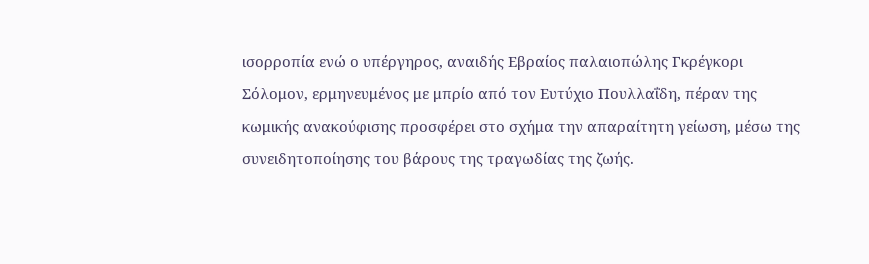ισορροπία ενώ ο υπέργηρος, αναιδής Εβραίος παλαιοπώλης Γκρέγκορι Σόλομον, ερμηνευμένος με μπρίο από τον Ευτύχιο Πουλλαΐδη, πέραν της κωμικής ανακούφισης προσφέρει στο σχήμα την απαραίτητη γείωση, μέσω της συνειδητοποίησης του βάρους της τραγωδίας της ζωής.